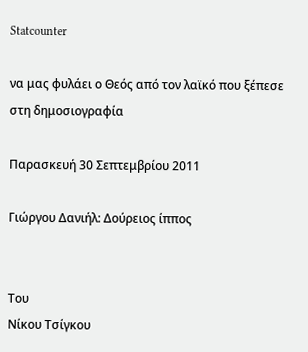Statcounter

να μας φυλάει ο Θεός από τον λαϊκό που ξέπεσε στη δημοσιογραφία

Παρασκευή 30 Σεπτεμβρίου 2011

Γιώργου Δανιήλ: Δούρειος ίππος


Του
Νίκου Τσίγκου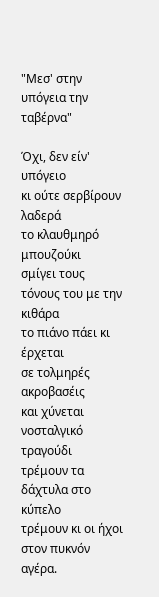"Μεσ' στην υπόγεια την ταβέρνα"

Όχι, δεν είν' υπόγειο
κι ούτε σερβίρουν λαδερά
το κλαυθμηρό μπουζούκι
σμίγει τους τόνους του με την κιθάρα
το πιάνο πάει κι έρχεται
σε τολμηρές ακροβασέις
και χύνεται νοσταλγικό τραγούδι
τρέμουν τα δάχτυλα στο κύπελο
τρέμουν κι οι ήχοι στον πυκνόν αγέρα.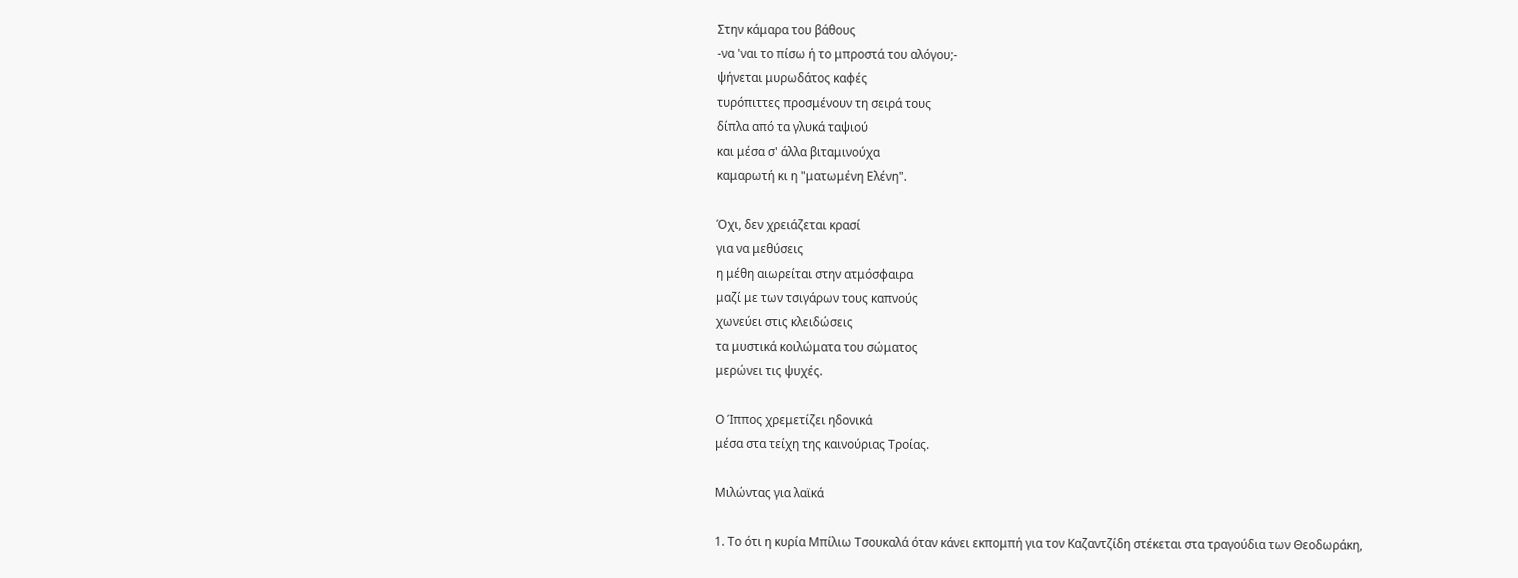Στην κάμαρα του βάθους
-να 'ναι το πίσω ή το μπροστά του αλόγου;-
ψήνεται μυρωδάτος καφές
τυρόπιττες προσμένουν τη σειρά τους
δίπλα από τα γλυκά ταψιού
και μέσα σ' άλλα βιταμινούχα
καμαρωτή κι η "ματωμένη Ελένη".

Όχι, δεν χρειάζεται κρασί
για να μεθύσεις
η μέθη αιωρείται στην ατμόσφαιρα
μαζί με των τσιγάρων τους καπνούς
χωνεύει στις κλειδώσεις
τα μυστικά κοιλώματα του σώματος
μερώνει τις ψυχές.

Ο Ίππος χρεμετίζει ηδονικά
μέσα στα τείχη της καινούριας Τροίας.

Μιλώντας για λαϊκά

1. Το ότι η κυρία Μπίλιω Τσουκαλά όταν κάνει εκπομπή για τον Καζαντζίδη στέκεται στα τραγούδια των Θεοδωράκη,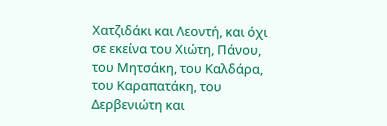Χατζιδάκι και Λεοντή, και όχι σε εκείνα του Χιώτη, Πάνου, του Μητσάκη, του Καλδάρα, του Καραπατάκη, του Δερβενιώτη και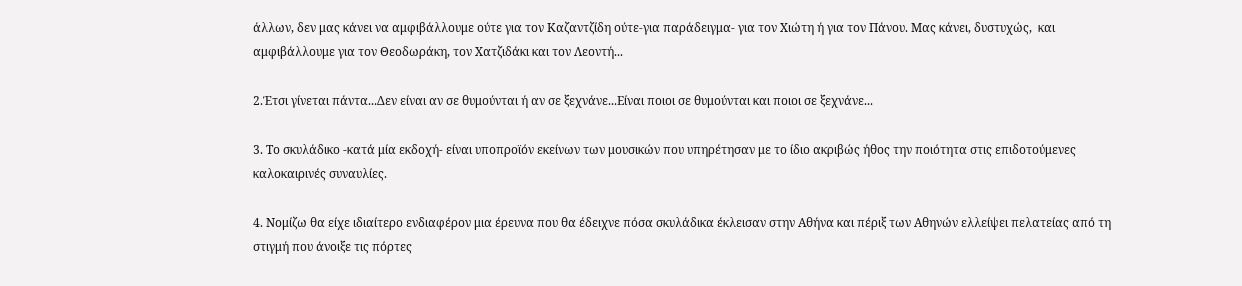άλλων, δεν μας κάνει να αμφιβάλλουμε ούτε για τον Καζαντζίδη ούτε-για παράδειγμα- για τον Χιώτη ή για τον Πάνου. Μας κάνει, δυστυχώς,  και αμφιβάλλουμε για τον Θεοδωράκη, τον Χατζιδάκι και τον Λεοντή...

2.Έτσι γίνεται πάντα...Δεν είναι αν σε θυμούνται ή αν σε ξεχνάνε...Είναι ποιοι σε θυμούνται και ποιοι σε ξεχνάνε...

3. Το σκυλάδικο -κατά μία εκδοχή- είναι υποπροϊόν εκείνων των μουσικών που υπηρέτησαν με το ίδιο ακριβώς ήθος την ποιότητα στις επιδοτούμενες καλοκαιρινές συναυλίες.

4. Νομίζω θα είχε ιδιαίτερο ενδιαφέρον μια έρευνα που θα έδειχνε πόσα σκυλάδικα έκλεισαν στην Αθήνα και πέριξ των Αθηνών ελλείψει πελατείας από τη στιγμή που άνοιξε τις πόρτες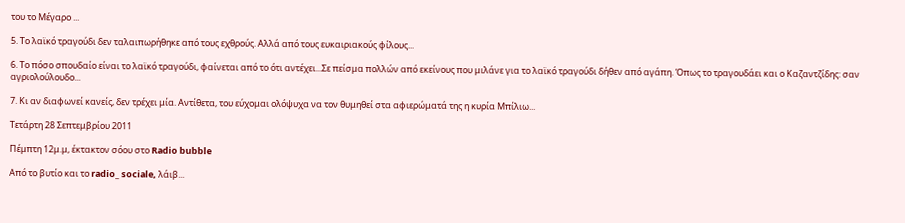του το Μέγαρο ...

5. Το λαϊκό τραγούδι δεν ταλαιπωρήθηκε από τους εχθρούς. Αλλά από τους ευκαιριακούς φίλους...

6. Το πόσο σπουδαίο είναι το λαϊκό τραγούδι, φαίνεται από το ότι αντέχει...Σε πείσμα πολλών από εκείνους που μιλάνε για το λαϊκό τραγούδι δήθεν από αγάπη. Όπως το τραγουδάει και ο Καζαντζίδης: σαν αγριολούλουδο...

7. Κι αν διαφωνεί κανείς, δεν τρέχει μία. Αντίθετα, του εύχομαι ολόψυχα να τον θυμηθεί στα αφιερώματά της η κυρία Μπίλιω...

Τετάρτη 28 Σεπτεμβρίου 2011

Πέμπτη 12μ.μ, έκτακτον σόου στο Radio bubble

Από το βυτίο και το radio_ sociale, λάιβ...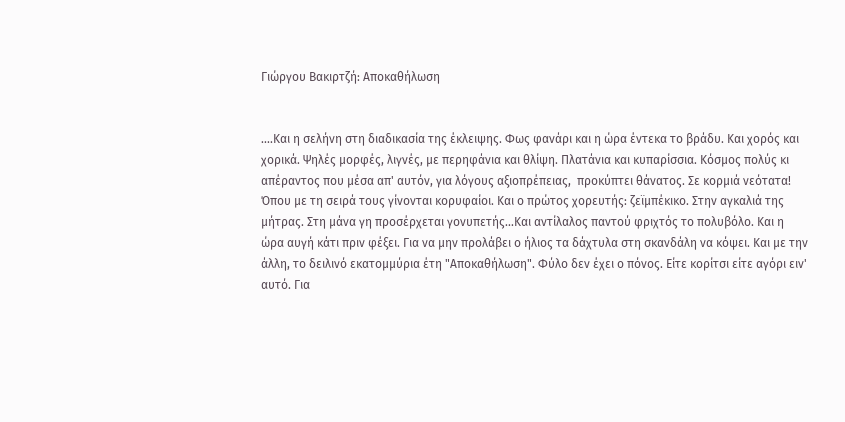Γιώργου Βακιρτζή: Αποκαθήλωση


....Και η σελήνη στη διαδικασία της έκλειψης. Φως φανάρι και η ώρα έντεκα το βράδυ. Και χορός και χορικά. Ψηλές μορφές, λιγνές, με περηφάνια και θλίψη. Πλατάνια και κυπαρίσσια. Κόσμος πολύς κι απέραντος που μέσα απ' αυτόν, για λόγους αξιοπρέπειας,  προκύπτει θάνατος. Σε κορμιά νεότατα! Όπου με τη σειρά τους γίνονται κορυφαίοι. Και ο πρώτος χορευτής: ζεϊμπέκικο. Στην αγκαλιά της μήτρας. Στη μάνα γη προσέρχεται γονυπετής...Και αντίλαλος παντού φριχτός το πολυβόλο. Και η ώρα αυγή κάτι πριν φέξει. Για να μην προλάβει ο ήλιος τα δάχτυλα στη σκανδάλη να κόψει. Και με την άλλη, το δειλινό εκατομμύρια έτη "Αποκαθήλωση". Φύλο δεν έχει ο πόνος. Είτε κορίτσι είτε αγόρι ειν' αυτό. Για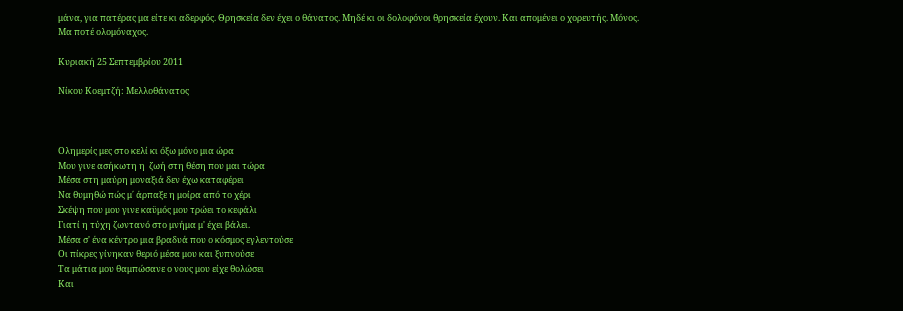μάνα, για πατέρας μα είτε κι αδερφός. Θρησκεία δεν έχει ο θάνατος. Μηδέ κι οι δολοφόνοι θρησκεία έχουν. Και απομένει ο χορευτής. Μόνος. Μα ποτέ ολομόναχος.

Κυριακή 25 Σεπτεμβρίου 2011

Νίκου Κοεμτζή: Μελλοθάνατος



Ολημερίς μες στο κελί κι όξω μόνο μια ώρα
Μου γινε ασήκωτη η  ζωή στη θέση που μαι τώρα
Μέσα στη μαύρη μοναξιά δεν έχω καταφέρει
Να θυμηθώ πώς μ΄ άρπαξε η μοίρα από το χέρι
Σκέψη που μου γινε καϋμός μου τρώει το κεφάλι
Γιατί η τύχη ζωντανό στο μνήμα μ' έχει βάλει.
Μέσα σ' ένα κέντρο μια βραδυά που ο κόσμος εγλεντούσε
Οι πίκρες γίνηκαν θεριό μέσα μου και ξυπνούσε
Τα μάτια μου θαμπώσανε ο νους μου είχε θολώσει
Και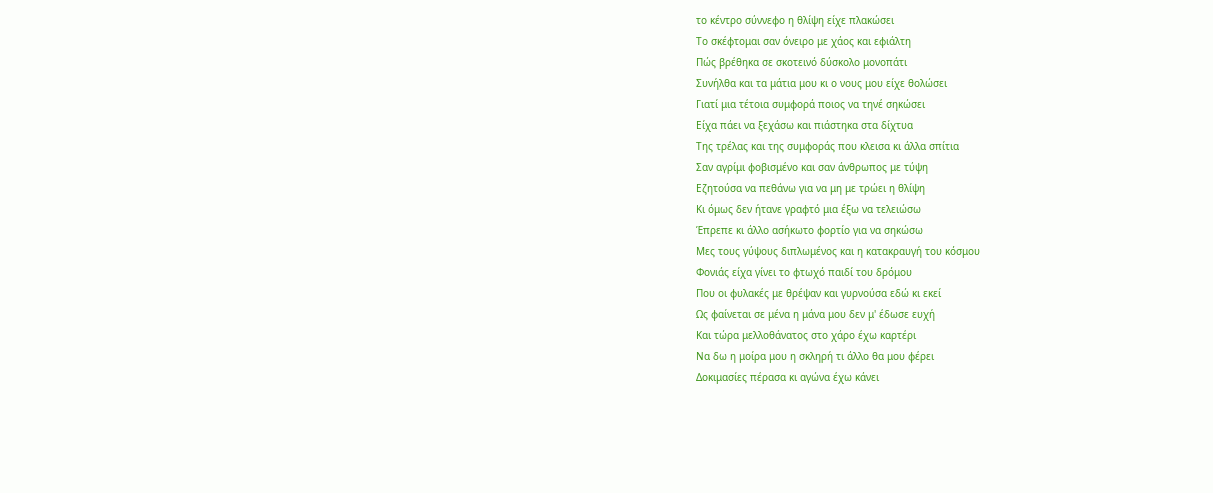το κέντρο σύννεφο η θλίψη είχε πλακώσει
Το σκέφτομαι σαν όνειρο με χάος και εφιάλτη
Πώς βρέθηκα σε σκοτεινό δύσκολο μονοπάτι
Συνήλθα και τα μάτια μου κι ο νους μου είχε θολώσει
Γιατί μια τέτοια συμφορά ποιος να τηνέ σηκώσει
Είχα πάει να ξεχάσω και πιάστηκα στα δίχτυα
Της τρέλας και της συμφοράς που κλεισα κι άλλα σπίτια
Σαν αγρίμι φοβισμένο και σαν άνθρωπος με τύψη
Εζητούσα να πεθάνω για να μη με τρώει η θλίψη
Κι όμως δεν ήτανε γραφτό μια έξω να τελειώσω
Έπρεπε κι άλλο ασήκωτο φορτίο για να σηκώσω
Μες τους γύψους διπλωμένος και η κατακραυγή του κόσμου
Φονιάς είχα γίνει το φτωχό παιδί του δρόμου
Που οι φυλακές με θρέψαν και γυρνούσα εδώ κι εκεί
Ως φαίνεται σε μένα η μάνα μου δεν μ' έδωσε ευχή
Και τώρα μελλοθάνατος στο χάρο έχω καρτέρι
Να δω η μοίρα μου η σκληρή τι άλλο θα μου φέρει
Δοκιμασίες πέρασα κι αγώνα έχω κάνει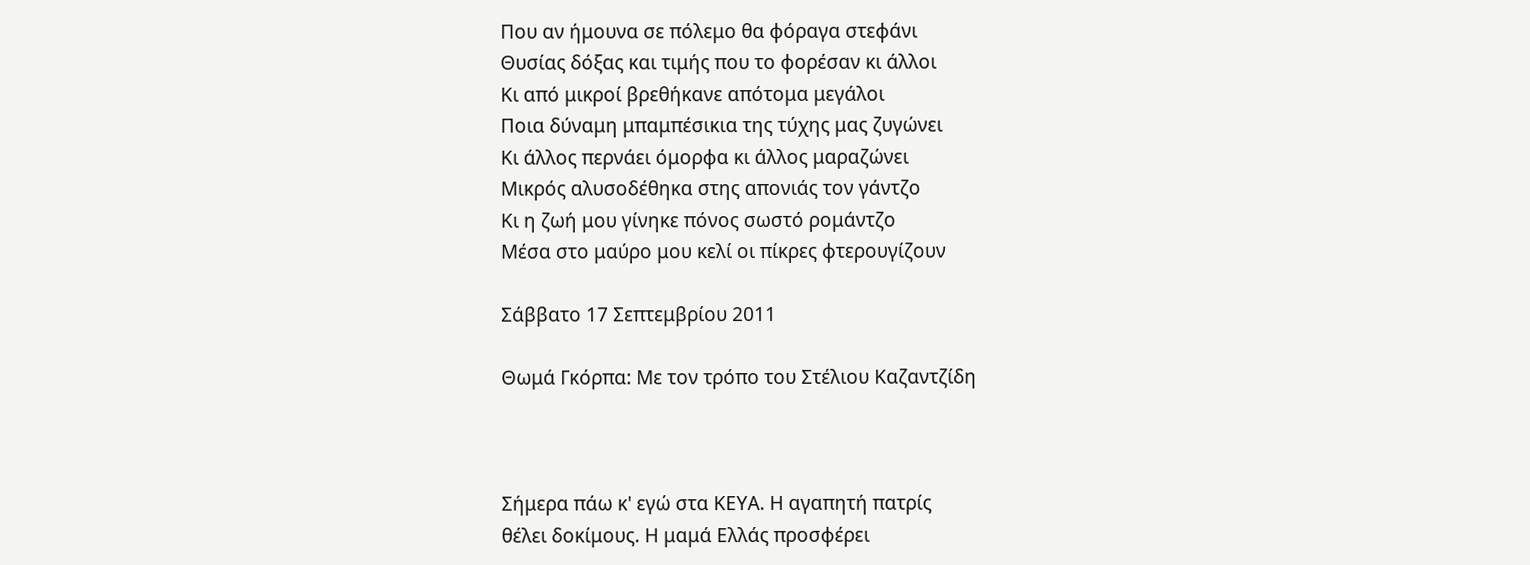Που αν ήμουνα σε πόλεμο θα φόραγα στεφάνι
Θυσίας δόξας και τιμής που το φορέσαν κι άλλοι
Κι από μικροί βρεθήκανε απότομα μεγάλοι
Ποια δύναμη μπαμπέσικια της τύχης μας ζυγώνει
Κι άλλος περνάει όμορφα κι άλλος μαραζώνει
Μικρός αλυσοδέθηκα στης απονιάς τον γάντζο
Κι η ζωή μου γίνηκε πόνος σωστό ρομάντζο
Μέσα στο μαύρο μου κελί οι πίκρες φτερουγίζουν

Σάββατο 17 Σεπτεμβρίου 2011

Θωμά Γκόρπα: Με τον τρόπο του Στέλιου Καζαντζίδη



Σήμερα πάω κ' εγώ στα ΚΕΥΑ. Η αγαπητή πατρίς
θέλει δοκίμους. Η μαμά Ελλάς προσφέρει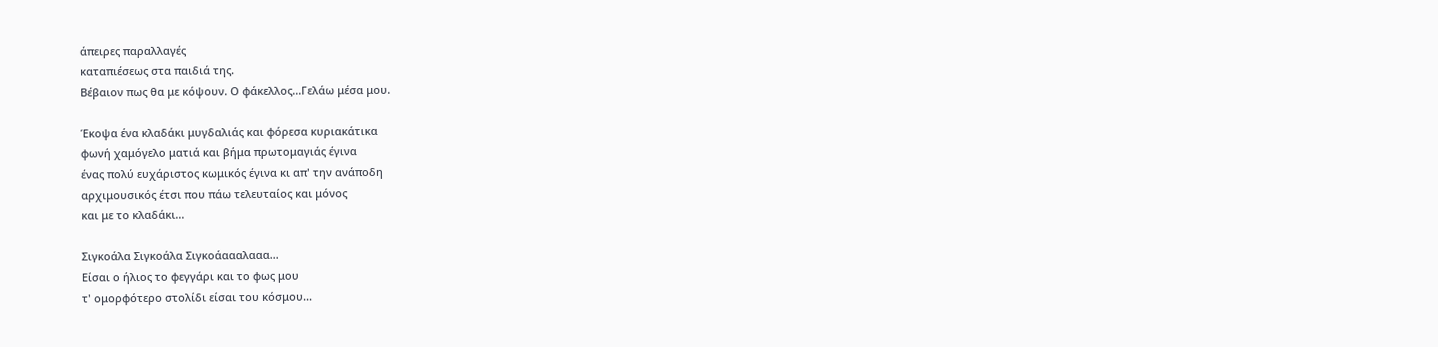άπειρες παραλλαγές
καταπιέσεως στα παιδιά της.
Βέβαιον πως θα με κόψουν. Ο φάκελλος...Γελάω μέσα μου.

Έκοψα ένα κλαδάκι μυγδαλιάς και φόρεσα κυριακάτικα
φωνή χαμόγελο ματιά και βήμα πρωτομαγιάς έγινα
ένας πολύ ευχάριστος κωμικός έγινα κι απ' την ανάποδη
αρχιμουσικός έτσι που πάω τελευταίος και μόνος
και με το κλαδάκι...

Σιγκοάλα Σιγκοάλα Σιγκοάαααλααα...
Είσαι ο ήλιος το φεγγάρι και το φως μου
τ' ομορφότερο στολίδι είσαι του κόσμου...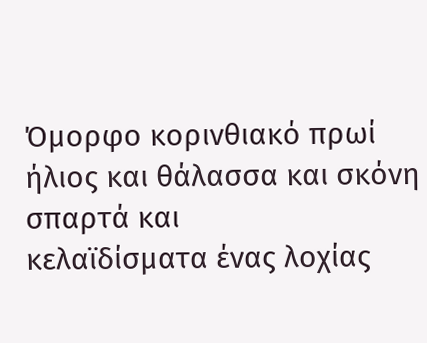Όμορφο κορινθιακό πρωί ήλιος και θάλασσα και σκόνη σπαρτά και
κελαϊδίσματα ένας λοχίας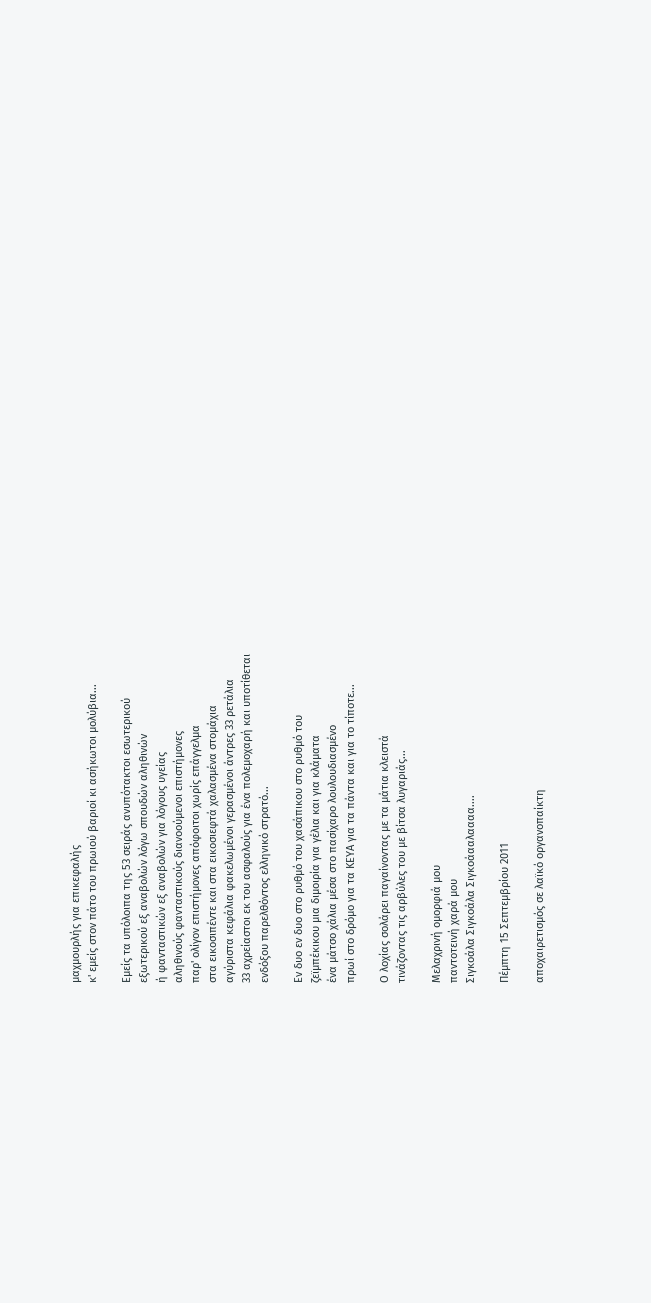μαχμουρλής για επικεφαλής
κ' εμείς στον πάτο του πρωιού βαριοί κι ασήκωτοι μολύβια...

Εμείς τα υπόλοιπα της 53 σειράς ανυπότακτοι εσωτερικού
εξωτερικού εξ αναβολών λόγω σπουδών αληθινών
ή φανταστικών εξ αναβολών για λόγους υγείας
αληθινούς φανταστικούς διανοούμενοι επιστήμονες
παρ' ολίγον επιστήμονες απόφοιτοι χωρίς επάγγελμα
στα εικοσιπέντε και στα εικοσιεφτά χαλασμένα στομάχια
αγύριστα κεφάλια φακελωμένοι γερασμένοι άντρες 33 ρετάλια
33 αχρείαστοι εκ του ασφαλούς για ένα πολεμοχαρή και υποτίθεται
ενδόξου παρελθόντος ελληνικό στρατό...

Εν δυο εν δυο στο ρυθμό του χασάπικου στο ρυθμό του
ζεϊμπέκικου μια διμοιρία για γέλια και για κλάματα
ένα μάτσο χάλια μέσα στο πασίχαρο λουλουδιασμένο
πρωί στο δρόμο για τα ΚΕΥΑ για τα πάντα και για το τίποτε...

Ο λοχίας σολάρει παγαίνοντας με τα μάτια κλειστά
τινάζοντας τις αρβύλες του με βίτσα λυγαριάς...

Μελαχρινή ομορφιά μου
παντοτεινή χαρά μου
Σιγκοάλα Σιγκοάλα Σιγκοάααλαααα....

Πέμπτη 15 Σεπτεμβρίου 2011

αποχαιρετισμός σε λαϊκό οργανοπαίκτη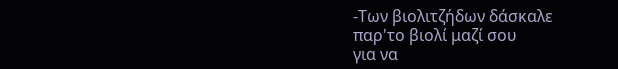-Των βιολιτζήδων δάσκαλε
παρ'το βιολί μαζί σου
για να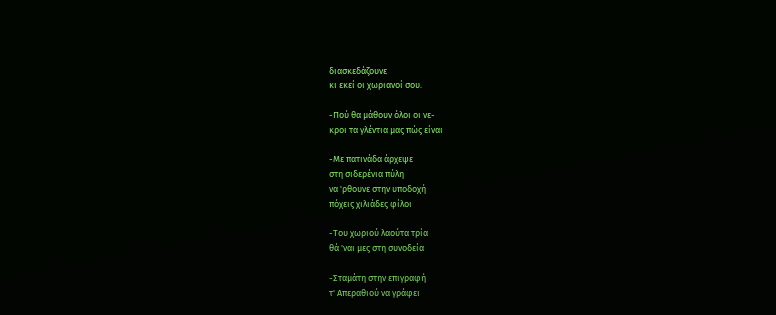διασκεδάζουνε
κι εκεί οι χωριανοί σου.

-Πού θα μάθουν όλοι οι νε-
κροι τα γλέντια μας πώς είναι

-Με πατινάδα άρχεψε
στη σιδερένια πύλη
να 'ρθουνε στην υποδοχή
πόχεις χιλιάδες φίλοι

-Του χωριού λαούτα τρία
θά 'ναι μες στη συνοδεία

-Σταμάτη στην επιγραφή
τ' Απεραθιού να γράφει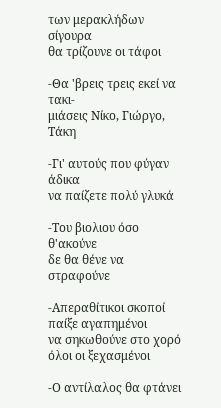των μερακλήδων σίγουρα
θα τρίζουνε οι τάφοι

-Θα 'βρεις τρεις εκεί να τακι-
μιάσεις Νίκο, Γιώργο, Τάκη

-Γι' αυτούς που φύγαν άδικα
να παίζετε πολύ γλυκά

-Του βιολιου όσο θ'ακούνε
δε θα θένε να στραφούνε

-Απεραθίτικοι σκοποί
παίξε αγαπημένοι
να σηκωθούνε στο χορό
όλοι οι ξεχασμένοι

-Ο αντίλαλος θα φτάνει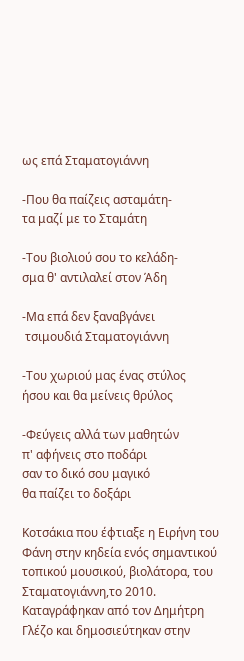ως επά Σταματογιάννη

-Που θα παίζεις ασταμάτη-
τα μαζί με το Σταμάτη

-Του βιολιού σου το κελάδη-
σμα θ' αντιλαλεί στον Άδη

-Μα επά δεν ξαναβγάνει
 τσιμουδιά Σταματογιάννη

-Του χωριού μας ένας στύλος
ήσου και θα μείνεις θρύλος

-Φεύγεις αλλά των μαθητών
π' αφήνεις στο ποδάρι
σαν το δικό σου μαγικό
θα παίζει το δοξάρι

Κοτσάκια που έφτιαξε η Ειρήνη του Φάνη στην κηδεία ενός σημαντικού τοπικού μουσικού, βιολάτορα, του Σταματογιάννη,το 2010. Καταγράφηκαν από τον Δημήτρη Γλέζο και δημοσιεύτηκαν στην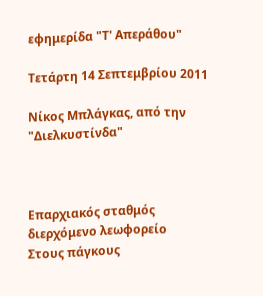εφημερίδα "Τ' Απεράθου"

Τετάρτη 14 Σεπτεμβρίου 2011

Νίκος Μπλάγκας, από την "Διελκυστίνδα"



Επαρχιακός σταθμός
διερχόμενο λεωφορείο
Στους πάγκους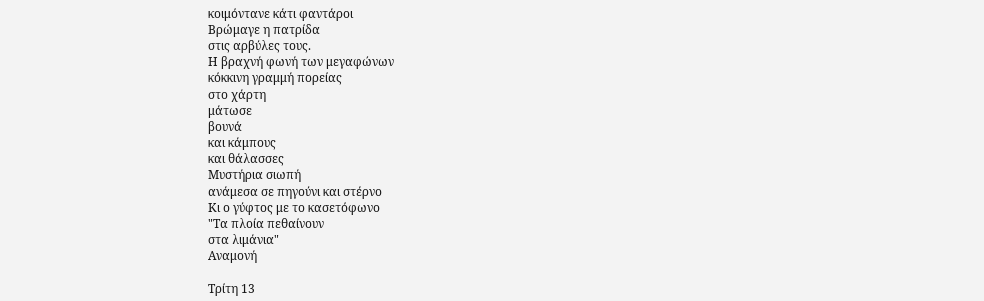κοιμόντανε κάτι φαντάροι
Βρώμαγε η πατρίδα
στις αρβύλες τους.
Η βραχνή φωνή των μεγαφώνων
κόκκινη γραμμή πορείας
στο χάρτη
μάτωσε
βουνά
και κάμπους
και θάλασσες
Μυστήρια σιωπή
ανάμεσα σε πηγούνι και στέρνο
Κι ο γύφτος με το κασετόφωνο
"Τα πλοία πεθαίνουν
στα λιμάνια"
Αναμονή

Τρίτη 13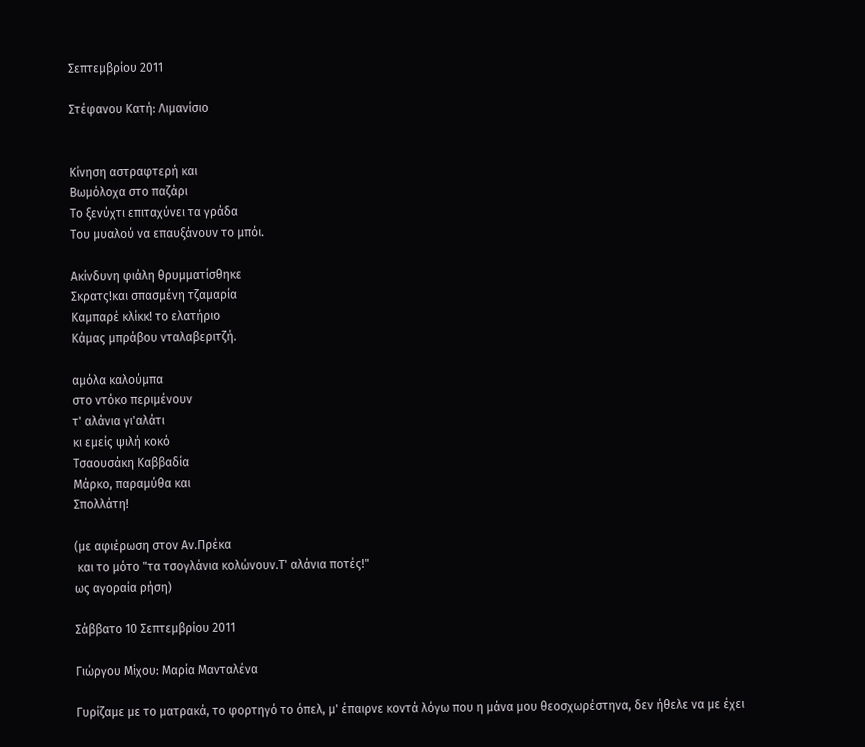Σεπτεμβρίου 2011

Στέφανου Κατή: Λιμανίσιο


Κίνηση αστραφτερή και
Βωμόλοχα στο παζάρι
Το ξενύχτι επιταχύνει τα γράδα
Του μυαλού να επαυξάνουν το μπόι.

Ακίνδυνη φιάλη θρυμματίσθηκε
Σκρατς!και σπασμένη τζαμαρία
Καμπαρέ κλίκκ! το ελατήριο
Κάμας μπράβου νταλαβεριτζή.

αμόλα καλούμπα
στο ντόκο περιμένουν
τ' αλάνια γι'αλάτι
κι εμείς ψιλή κοκό
Τσαουσάκη Καββαδία
Μάρκο, παραμύθα και
Σπολλάτη!

(με αφιέρωση στον Αν.Πρέκα
 και το μότο "τα τσογλάνια κολώνουν.Τ' αλάνια ποτές!"
ως αγοραία ρήση)

Σάββατο 10 Σεπτεμβρίου 2011

Γιώργου Μίχου: Μαρία Μανταλένα

Γυρίζαμε με το ματρακά, το φορτηγό το όπελ, μ' έπαιρνε κοντά λόγω που η μάνα μου θεοσχωρέστηνα, δεν ήθελε να με έχει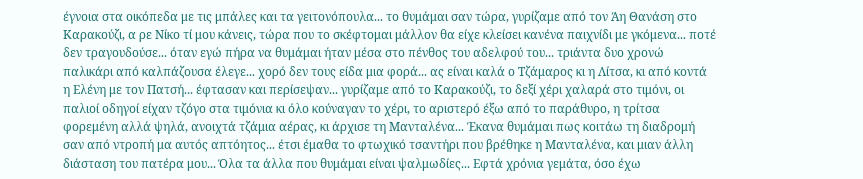έγνοια στα οικόπεδα με τις μπάλες και τα γειτονόπουλα... το θυμάμαι σαν τώρα, γυρίζαμε από τον Άη Θανάση στο Καρακούζι, α ρε Νίκο τί μου κάνεις, τώρα που το σκέφτομαι μάλλον θα είχε κλείσει κανένα παιχνίδι με γκόμενα... ποτέ δεν τραγουδούσε... όταν εγώ πήρα να θυμάμαι ήταν μέσα στο πένθος του αδελφού του... τριάντα δυο χρονώ παλικάρι από καλπάζουσα έλεγε... χορό δεν τους είδα μια φορά... ας είναι καλά ο Τζάμαρος κι η Λίτσα, κι από κοντά η Ελένη με τον Πατσή... έφτασαν και περίσεψαν... γυρίζαμε από το Καρακούζι, το δεξί χέρι χαλαρά στο τιμόνι, οι παλιοί οδηγοί είχαν τζόγο στα τιμόνια κι όλο κούναγαν το χέρι, το αριστερό έξω από το παράθυρο, η τρίτσα φορεμένη αλλά ψηλά, ανοιχτά τζάμια αέρας, κι άρχισε τη Μανταλένα... Έκανα θυμάμαι πως κοιτάω τη διαδρομή σαν από ντροπή μα αυτός απτόητος... έτσι έμαθα το φτωχικό τσαντήρι που βρέθηκε η Μανταλένα, και μιαν άλλη διάσταση του πατέρα μου... Όλα τα άλλα που θυμάμαι είναι ψαλμωδίες... Εφτά χρόνια γεμάτα, όσο έχω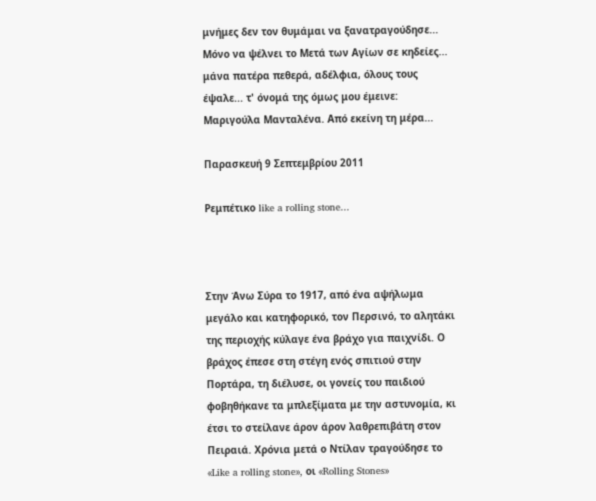μνήμες δεν τον θυμάμαι να ξανατραγούδησε... Μόνο να ψέλνει το Μετά των Αγίων σε κηδείες... μάνα πατέρα πεθερά, αδέλφια, όλους τους έψαλε... τ' όνομά της όμως μου έμεινε: Μαριγούλα Μανταλένα. Από εκείνη τη μέρα...

Παρασκευή 9 Σεπτεμβρίου 2011

Ρεμπέτικο like a rolling stone...



Στην Άνω Σύρα το 1917, από ένα αψήλωμα μεγάλο και κατηφορικό, τον Περσινό, το αλητάκι της περιοχής κύλαγε ένα βράχο για παιχνίδι. Ο βράχος έπεσε στη στέγη ενός σπιτιού στην Πορτάρα, τη διέλυσε, οι γονείς του παιδιού φοβηθήκανε τα μπλεξίματα με την αστυνομία, κι έτσι το στείλανε άρον άρον λαθρεπιβάτη στον Πειραιά. Χρόνια μετά ο Ντίλαν τραγούδησε το «Like a rolling stone», οι «Rolling Stones»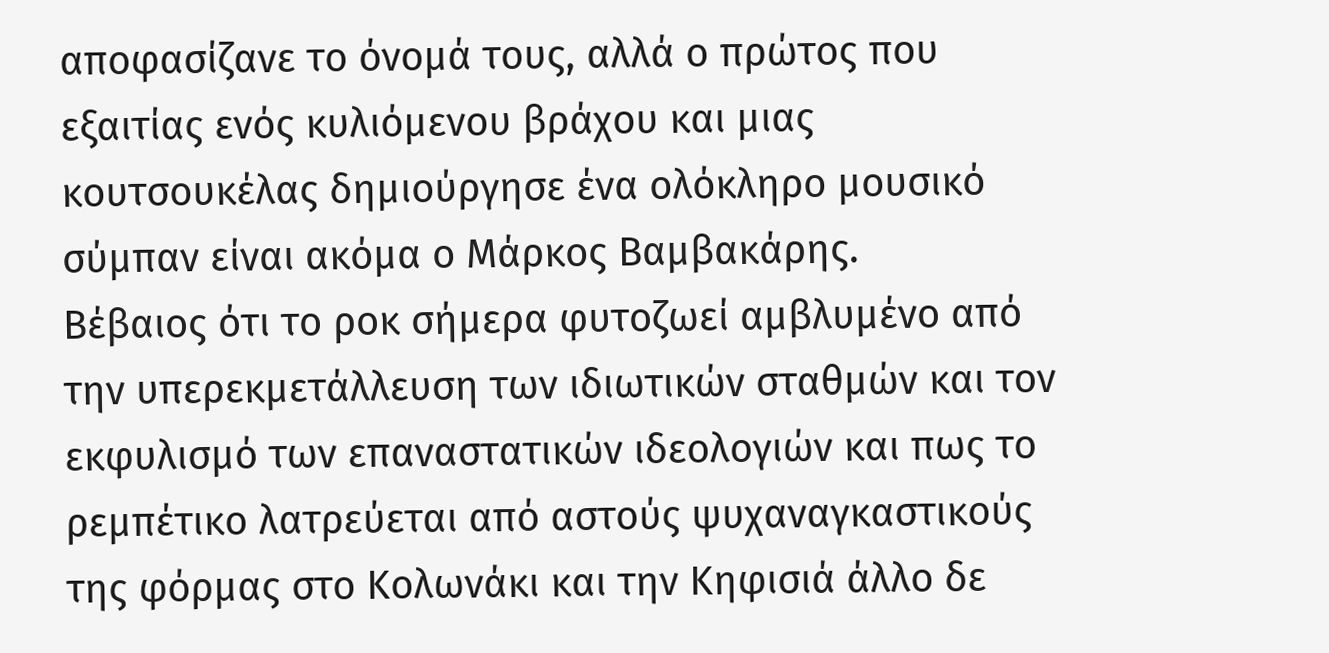αποφασίζανε το όνομά τους, αλλά ο πρώτος που εξαιτίας ενός κυλιόμενου βράχου και μιας κουτσουκέλας δημιούργησε ένα ολόκληρο μουσικό σύμπαν είναι ακόμα ο Μάρκος Βαμβακάρης.
Βέβαιος ότι το ροκ σήμερα φυτοζωεί αμβλυμένο από την υπερεκμετάλλευση των ιδιωτικών σταθμών και τον εκφυλισμό των επαναστατικών ιδεολογιών και πως το ρεμπέτικο λατρεύεται από αστούς ψυχαναγκαστικούς της φόρμας στο Κολωνάκι και την Κηφισιά άλλο δε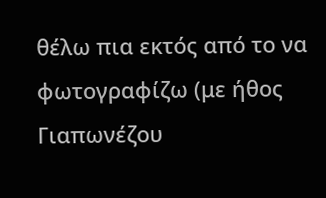θέλω πια εκτός από το να φωτογραφίζω (με ήθος Γιαπωνέζου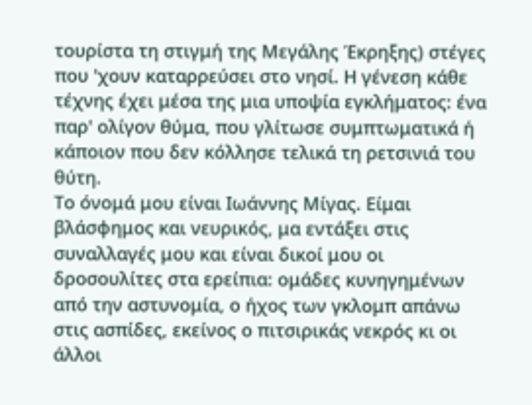τουρίστα τη στιγμή της Μεγάλης Έκρηξης) στέγες που 'χουν καταρρεύσει στο νησί. Η γένεση κάθε τέχνης έχει μέσα της μια υποψία εγκλήματος: ένα παρ' ολίγον θύμα, που γλίτωσε συμπτωματικά ή κάποιον που δεν κόλλησε τελικά τη ρετσινιά του θύτη.
Το όνομά μου είναι Ιωάννης Μίγας. Είμαι βλάσφημος και νευρικός, μα εντάξει στις συναλλαγές μου και είναι δικοί μου οι δροσουλίτες στα ερείπια: ομάδες κυνηγημένων από την αστυνομία, ο ήχος των γκλομπ απάνω στις ασπίδες, εκείνος ο πιτσιρικάς νεκρός κι οι άλλοι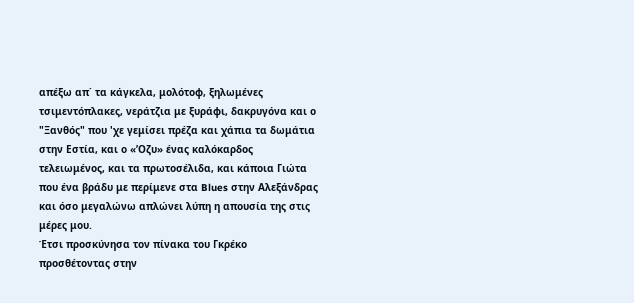απέξω απ΄ τα κάγκελα, μολότοφ, ξηλωμένες τσιμεντόπλακες, νεράτζια με ξυράφι, δακρυγόνα και ο "Ξανθός" που 'χε γεμίσει πρέζα και χάπια τα δωμάτια στην Εστία, και ο «’Οζυ» ένας καλόκαρδος τελειωμένος, και τα πρωτοσέλιδα, και κάποια Γιώτα που ένα βράδυ με περίμενε στα Blues στην Αλεξάνδρας και όσο μεγαλώνω απλώνει λύπη η απουσία της στις μέρες μου.
Έτσι προσκύνησα τον πίνακα του Γκρέκο προσθέτοντας στην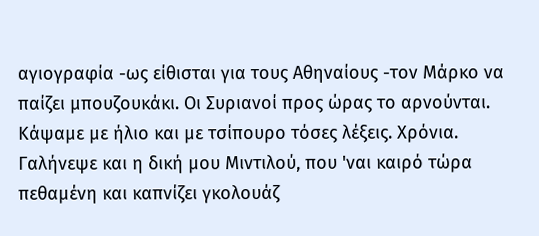αγιογραφία -ως είθισται για τους Αθηναίους -τον Μάρκο να παίζει μπουζουκάκι. Οι Συριανοί προς ώρας το αρνούνται. Κάψαμε με ήλιο και με τσίπουρο τόσες λέξεις. Χρόνια. Γαλήνεψε και η δική μου Μιντιλού, που 'ναι καιρό τώρα πεθαμένη και καπνίζει γκολουάζ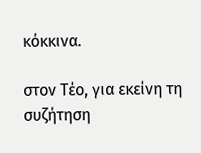κόκκινα.

στον Τέο, για εκείνη τη συζήτηση